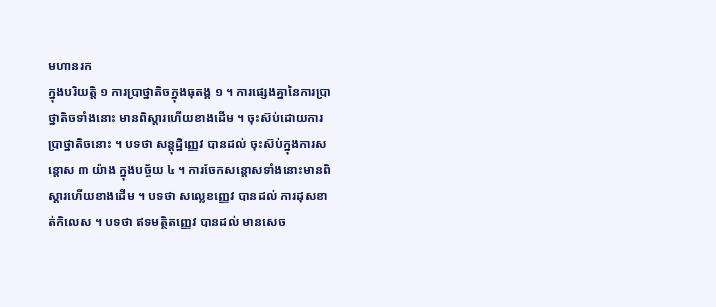មហានរក
ក្នុងបរិយត្តិ ១ ការប្រាថ្នាតិចក្នុងធុតង្គ ១ ។ ការផ្សេងគ្នានៃការប្រាថ្នាតិចទាំងនោះ មានពិស្តារហើយខាងដើម ។ ចុះស៊ប់ដោយការប្រាថ្នាតិចនោះ ។ បទថា សន្តុដ្ឋិញ្ញេវ បានដល់ ចុះស៊ប់ក្នុងការសន្តោស ៣ យ៉ាង ក្នុងបច្ច័យ ៤ ។ ការចែកសន្តោសទាំងនោះមានពិស្តារហើយខាងដើម ។ បទថា សល្លេខញ្ញេវ បានដល់ ការដុសខាត់កិលេស ។ បទថា ឥទមត្ថិតញ្ញេវ បានដល់ មានសេច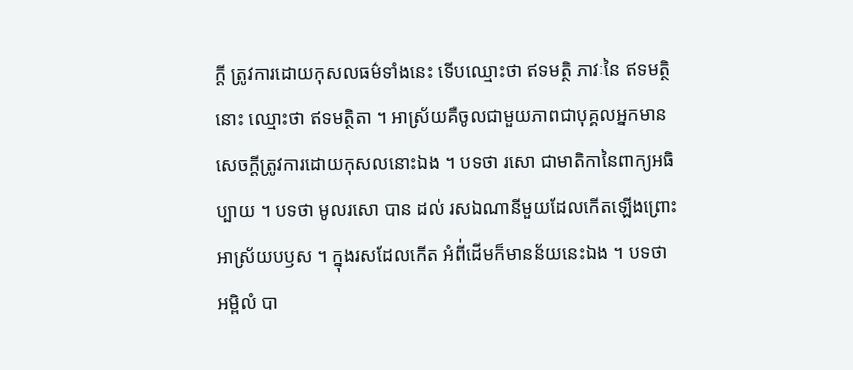ក្តី ត្រូវការដោយកុសលធម៌ទាំងនេះ ទើបឈ្មោះថា ឥទមត្ថិ ភាវៈនៃ ឥទមត្ថិ នោះ ឈ្មោះថា ឥទមត្ថិតា ។ អាស្រ័យគឺចូលជាមួយភាពជាបុគ្គលអ្នកមាន សេចក្តីត្រូវការដោយកុសលនោះឯង ។ បទថា រសោ ជាមាតិកានៃពាក្យអធិប្បាយ ។ បទថា មូលរសោ បាន ដល់ រសឯណានីមួយដែលកើតឡើងព្រោះអាស្រ័យបឫស ។ ក្នុងរសដែលកើត អំពី់ដើមក៏មានន័យនេះឯង ។ បទថា អម្ពិលំ បា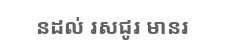នដល់ រសជូរ មានរ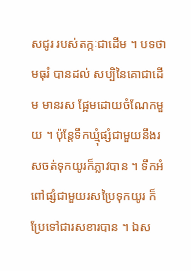សជូរ របស់តក្កៈជាដើម ។ បទថា មធុរំ បានដល់ សប្បិនៃគោជាដើម មានរស ផ្អែមដោយចំណែកមួយ ។ ប៉ុន្តែទឹកឃ្មុំផ្សំជាមួយនឹងរសចត់ទុកយូរក៏ភ្លាវបាន ។ ទឹកអំពៅផ្សំជាមួយរសប្រៃទុកយូរ ក៏ប្រែទៅជារសខារបាន ។ ឯស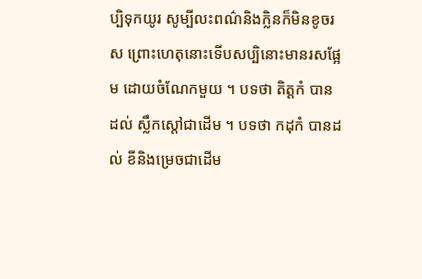ប្បិទុកយូរ សូម្បីលះពណ៌និងក្លិនក៏មិនខូចរស ព្រោះហេតុនោះទើបសប្បិនោះមានរសផ្អែម ដោយចំណែកមួយ ។ បទថា តិត្តកំ បានដល់ ស្លឹកស្តៅជាដើម ។ បទថា កដុកំ បានដល់ ខីនិងម្រេចជាដើម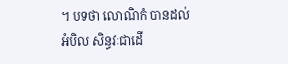។ បទថា លោណិកំ បានដល់ អំបិល សិន្ធវៈជាដើ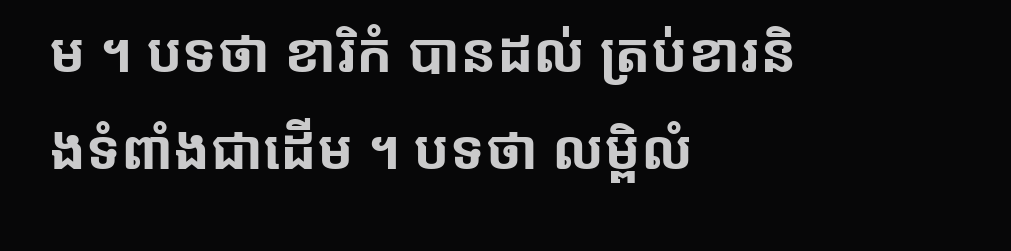ម ។ បទថា ខារិកំ បានដល់ ត្រប់ខារនិងទំពាំងជាដើម ។ បទថា លម្ពិលំ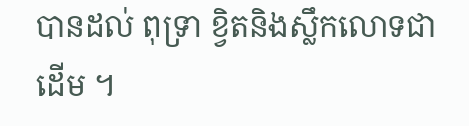បានដល់ ពុទ្រា ខ្វិតនិងស្លឹកលោទជាដើម ។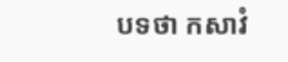បទថា កសាវំ